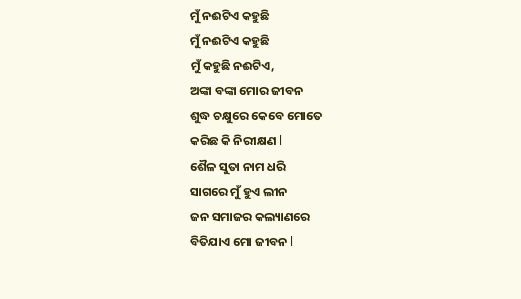ମୁଁ ନଈଟିଏ କହୁଛି
ମୁଁ ନଈଟିଏ କହୁଛି
ମୁଁ କହୁଛି ନଈଟିଏ,
ଅଙ୍କା ବଙ୍କା ମୋର ଜୀବନ
ଶୁଦ୍ଧ ଚକ୍ଷୁରେ କେବେ ମୋତେ
କରିଛ କି ନିରୀକ୍ଷଣ l
ଶୈଳ ସୁତା ନାମ ଧରି
ସାଗରେ ମୁଁ ହୁଏ ଲୀନ
ଜନ ସମାଜର କଲ୍ୟାଣରେ
ବିତିଯାଏ ମୋ ଜୀବନ l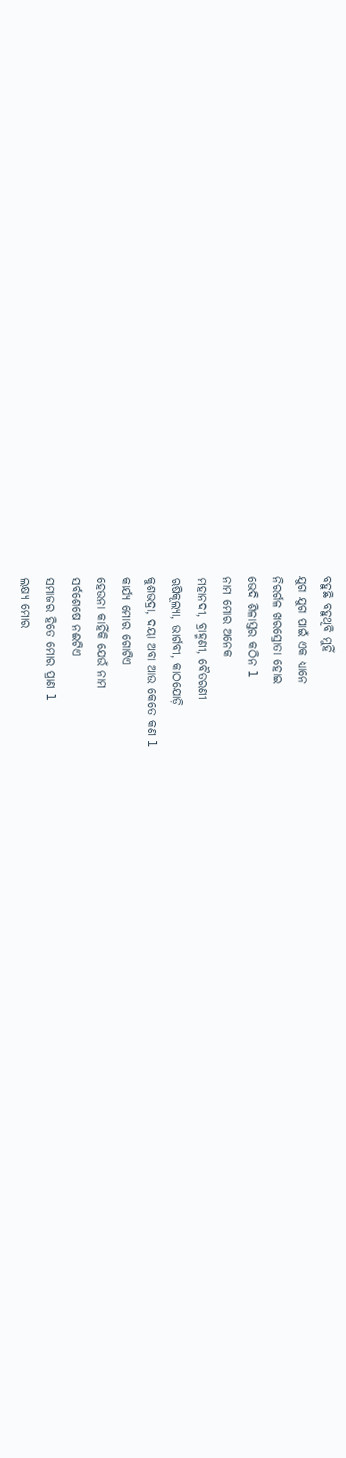ବହୁଛି ବହୁଥିବି ମୁହିଁ
ଯୁଗ ଯୁଗ ପାଇଁ ଏକ ଧ୍ୟାନେ
ନିରର୍ଗଳ ଖରସ୍ରୋତା ହୋଇ
ଭେଦି ଶିଳାସ୍ତର କଠିନ l
ନାମ ମୋର ଅନେକ
ମହାନଦୀ, ବ୍ରାହ୍ମଣୀ, ବୈତରଣୀ
ଋଷିକୂଲ୍ୟା, ଭାର୍ଗବୀ, କାଠଯୋଡ଼ି
କୁଶଭଦ୍ରା, ଦୟା ଅବା ଆଉ କେତେ କଣ l
କାର୍ଯ୍ୟ ମୋର ଗୋଟିଏ
ହେଉନା କାହିଁକି ଯେଉଁ ନାମ
ସର୍ବଶେଷେ ନଈଟିଏ
ସମାଜର ହିତେ ମୋର ପ୍ରାଣ l
ଲକ୍ଷ୍ୟ ମୋର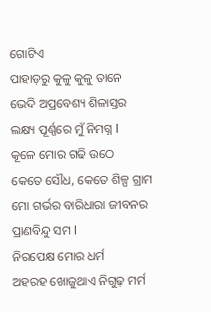ଗୋଟିଏ
ପାହାଡ଼ରୁ କୁଳୁ କୁଳୁ ତାନେ
ଭେଦି ଅପ୍ରବେଶ୍ୟ ଶିଳାସ୍ତର
ଲକ୍ଷ୍ୟ ପୂର୍ଣ୍ଣରେ ମୁଁ ନିମଗ୍ନ l
କୂଳେ ମୋର ଗଢି ଉଠେ
କେତେ ସୌଧ, କେତେ ଶିଳ୍ପ ଗ୍ରାମ
ମୋ ଗର୍ଭର ବାରିଧାରା ଜୀବନର
ପ୍ରାଣବିନ୍ଦୁ ସମ l
ନିରପେକ୍ଷ ମୋର ଧର୍ମ
ଅହରହ ଖୋଜୁଥାଏ ନିଗୁଢ଼ ମର୍ମ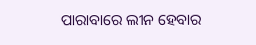ପାରାବାରେ ଲୀନ ହେବାର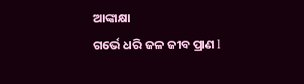ଆଙ୍କାକ୍ଷା
ଗର୍ଭେ ଧରି ଜଳ ଜୀବ ପ୍ରାଣ l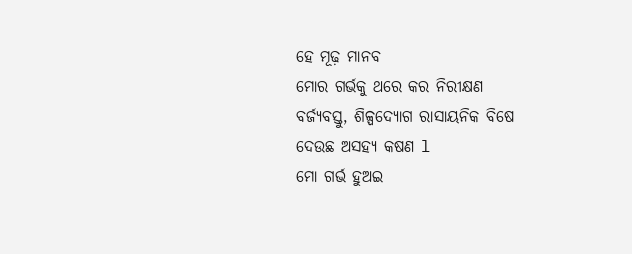ହେ ମୂଢ଼ ମାନବ
ମୋର ଗର୍ଭକୁ ଥରେ କର ନିରୀକ୍ଷଣ
ବର୍ଜ୍ୟବସ୍ତୁ, ଶିଳ୍ପଦ୍ୟୋଗ ରାସାୟନିକ ବିଷେ
ଦେଉଛ ଅସହ୍ୟ କଷଣ l
ମୋ ଗର୍ଭ ହୁଅଇ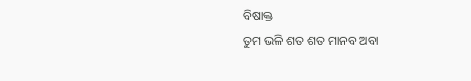ବିଷାକ୍ତ
ତୁମ ଭଳି ଶତ ଶତ ମାନବ ଅବା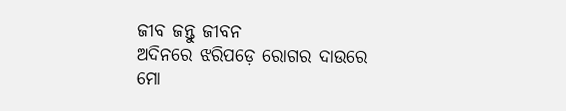ଜୀବ ଜନ୍ତୁ ଜୀବନ
ଅଦିନରେ ଝରିପଡ଼େ ରୋଗର ଦାଉରେ
ମୋ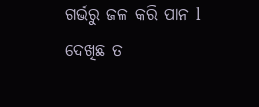ଗର୍ଭରୁ ଜଳ କରି ପାନ l
ଦେଖିଛ ତ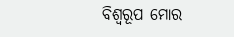ବିଶ୍ଵରୂପ ମୋର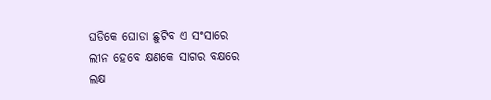ଘଡିକେ ଘୋଡା ଛୁଟିବ ଏ ସଂସାରେ
ଲୀନ ହେବେ କ୍ଷଣକେ ସାଗର ବକ୍ଷରେ
ଲକ୍ଷ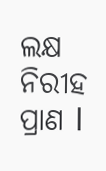ଲକ୍ଷ ନିରୀହ ପ୍ରାଣ l